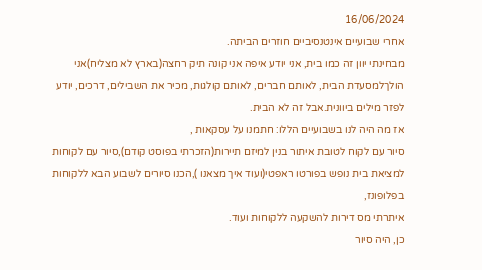16/06/2024
אחרי שבועיים אינטנסיביים חוזרים הביתה.
מבחינתי יוון זה כמו בית, אני יודע איפה אני קונה תיק רחצה(בארץ לא מצליח)אני הולךלמסעדת הבית, לאותם חברים, לאותם קולגות, מכיר את השבילים, דרכים, יודע לפזר מילים ביוונית.אבל זה לא הבית.
אז מה היה לנו בשבועיים הללו: חתמנו על עסקאות ,
סיור עם לקוח לטובת איתור בנין למיזם תיירות(הזכרתי בפוסט קודם),סיור עם לקוחות למציאת בית נופש בפורטו ראפטי(ועוד איך מצאנו ),הכנו סיורים לשבוע הבא ללקוחות בפלופונז,
איתרתי מס דירות להשקעה ללקוחות ועוד.
כן, היה סיור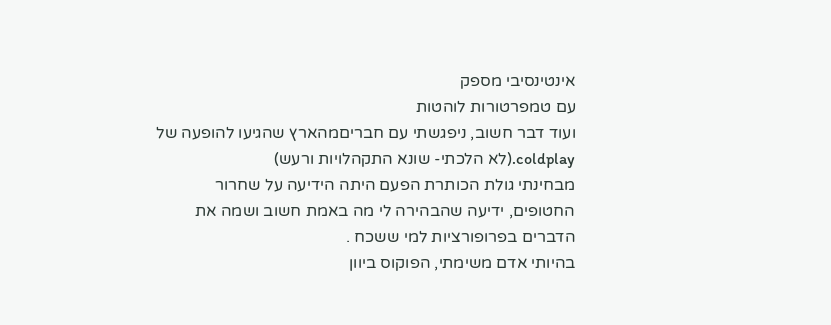אינטינסיבי מספק
עם טמפרטורות לוהטות
ועוד דבר חשוב, ניפגשתי עם חבריםמהארץ שהגיעו להופעה של coldplay.(לא הלכתי- שונא התקהלויות ורעש)
מבחינתי גולת הכותרת הפעם היתה הידיעה על שחרור החטופים, ידיעה שהבהירה לי מה באמת חשוב ושמה את הדברים בפרופורציות למי ששכח .
בהיותי אדם משימתי, הפוקוס ביוון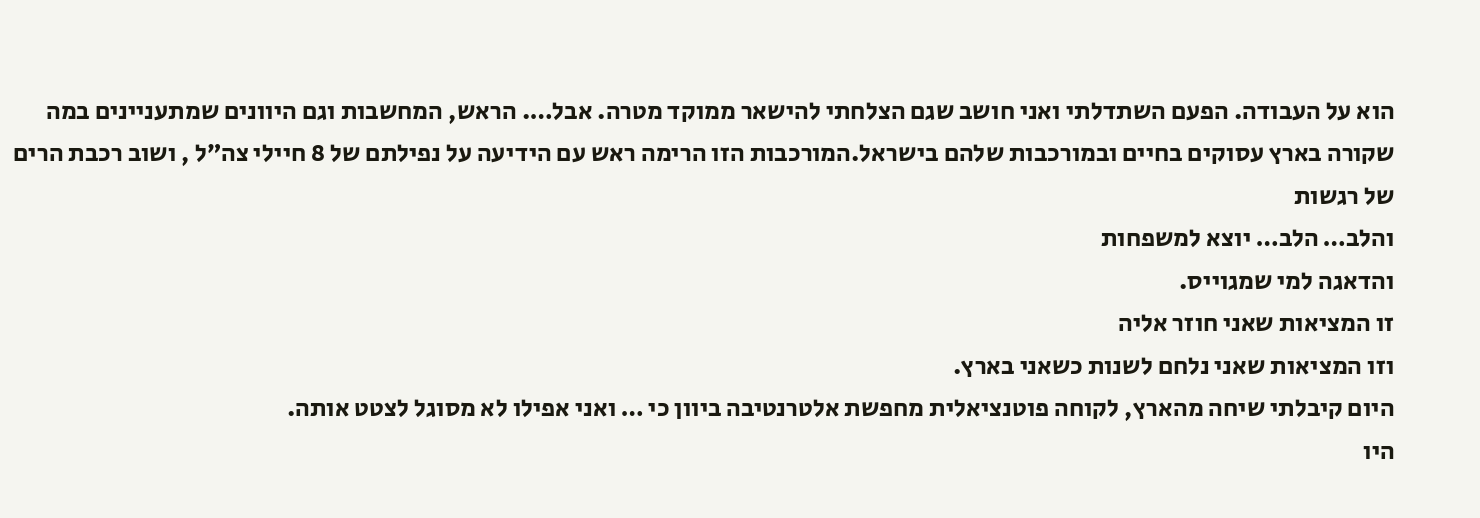הוא על העבודה. הפעם השתדלתי ואני חושב שגם הצלחתי להישאר ממוקד מטרה. אבל…. הראש, המחשבות וגם היוונים שמתעניינים במה שקורה בארץ עסוקים בחיים ובמורכבות שלהם בישראל.המורכבות הזו הרימה ראש עם הידיעה על נפילתם של 8 חיילי צה״ל , ושוב רכבת הרים של רגשות
והלב… הלב… יוצא למשפחות
והדאגה למי שמגוייס.
זו המציאות שאני חוזר אליה
וזו המציאות שאני נלחם לשנות כשאני בארץ.
היום קיבלתי שיחה מהארץ, לקוחה פוטנציאלית מחפשת אלטרנטיבה ביוון כי … ואני אפילו לא מסוגל לצטט אותה.
היו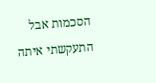הסכמות אבל התעקשתי איתה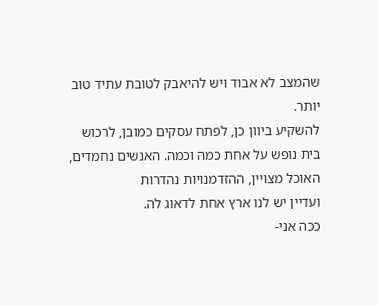שהמצב לא אבוד ויש להיאבק לטובת עתיד טוב יותר.
להשקיע ביוון כן, לפתח עסקים כמובן, לרכוש בית נופש על אחת כמה וכמה. האנשים נחמדים, האוכל מצויין, ההזדמנויות נהדרות
ועדיין יש לנו ארץ אחת לדאוג לה.
ככה אני-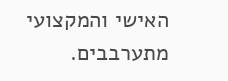האישי והמקצועי מתערבבים.